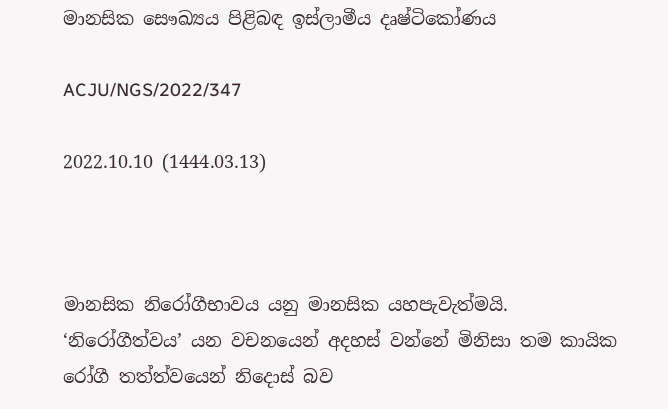මානසික සෞඛ්‍යය පිළිබඳ ඉස්ලාමීය දෘෂ්ටිකෝණය

ACJU/NGS/2022/347

2022.10.10 (1444.03.13)



මානසික නිරෝගීභාවය යනු මානසික යහපැවැත්මයි. ‘නිරෝගීත්වය’ යන වචනයෙන් අදහස් වන්නේ මිනිසා තම කායික රෝගී තත්ත්වයෙන් නිදොස් බව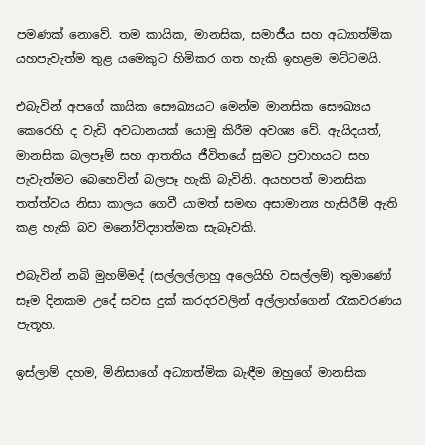පමණක් නොවේ. තම කායික, මානසික, සමාජීය සහ අධ්‍යාත්මික යහපැවැත්ම තුළ යමෙකුට හිමිකර ගත හැකි ඉහළම මට්ටමයි.

එබැවින් අපගේ කායික සෞඛ්‍යයට මෙන්ම මානසික සෞඛ්‍යය කෙරෙහි ද වැඩි අවධානයක් යොමු කිරීම අවශ්‍ය වේ. ඇයිදයත්, මානසික බලපෑම් සහ ආතතිය ජීවිතයේ සුමට ප්‍රවාහයට සහ පැවැත්මට බෙහෙවින් බලපෑ හැකි බැවිනි. අයහපත් මානසික තත්ත්වය නිසා කාලය ගෙවී යාමත් සමඟ අසාමාන්‍ය හැසිරීම් ඇති කළ හැකි බව මනෝවිද්‍යාත්මක සැබෑවකි.

එබැවින් නබි මුහම්මද් (සල්ලල්ලාහු අලෙයිහි වසල්ලම්) තුමාණෝ සෑම දිනකම උදේ සවස දුක් කරදරවලින් අල්ලාහ්ගෙන් රැකවරණය පැතූහ.

ඉස්ලාම් දහම, මිනිසාගේ අධ්‍යාත්මික බැඳීම ඔහුගේ මානසික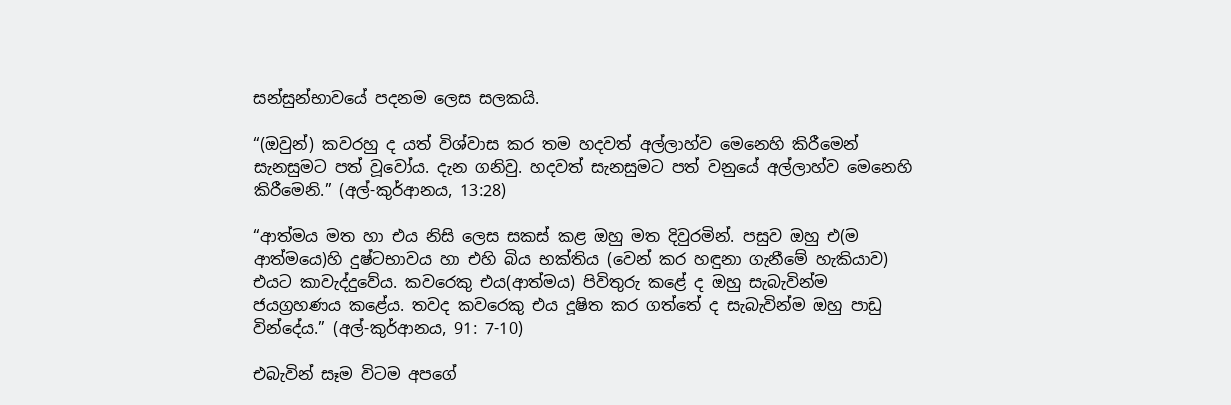සන්සුන්භාවයේ පදනම ලෙස සලකයි.

“(ඔවුන්) කවරහු ද යත් විශ්වාස කර තම හදවත් අල්ලාහ්ව මෙනෙහි කිරීමෙන් සැනසුමට පත් වූවෝය. දැන ගනිවු. හදවත් සැනසුමට පත් වනුයේ අල්ලාහ්ව මෙනෙහි කිරීමෙනි.” (අල්-කුර්ආනය, 13:28)

“ආත්මය මත හා එය නිසි ලෙස සකස් කළ ඔහු මත දිවුරමින්. පසුව ඔහු එ(ම ආත්මයෙ)හි දුෂ්ටභාවය හා එහි බිය භක්තිය (වෙන් කර හඳුනා ගැනීමේ හැකියාව) එයට කාවැද්දුවේය. කවරෙකු එය(ආත්මය) පිවිතුරු කළේ ද ඔහු සැබැවින්ම ජයග්‍රහණය කළේය. තවද කවරෙකු එය දූෂිත කර ගත්තේ ද සැබැවින්ම ඔහු පාඩු වින්දේය.” (අල්-කුර්ආනය, 91: 7-10)

එබැවින් සෑම විටම අපගේ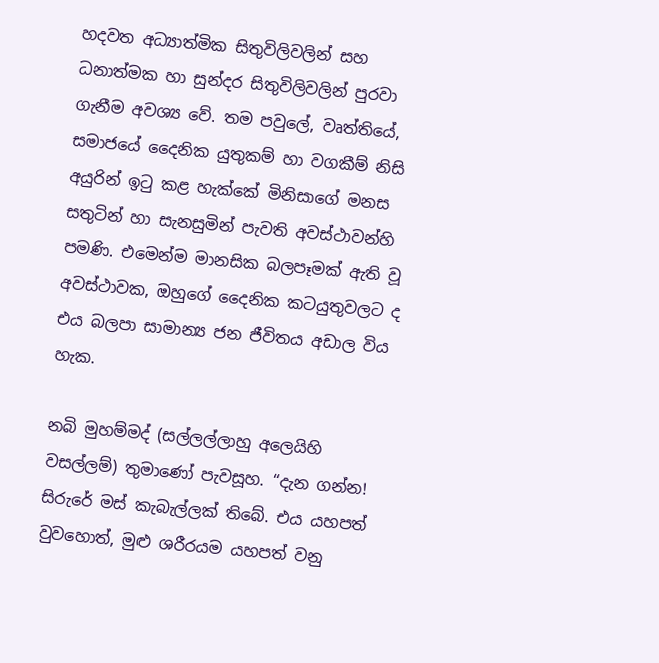හදවත අධ්‍යාත්මික සිතුවිලිවලින් සහ ධනාත්මක හා සුන්දර සිතුවිලිවලින් පුරවා ගැනීම අවශ්‍ය වේ. තම පවුලේ, වෘත්තියේ, සමාජයේ දෛනික යුතුකම් හා වගකීම් නිසි අයුරින් ඉටු කළ හැක්කේ මිනිසාගේ මනස සතුටින් හා සැනසුමින් පැවති අවස්ථාවන්හි පමණි. එමෙන්ම මානසික බලපෑමක් ඇති වූ අවස්ථාවක, ඔහුගේ දෛනික කටයුතුවලට ද එය බලපා සාමාන්‍ය ජන ජීවිතය අඩාල විය හැක.

නබි මුහම්මද් (සල්ලල්ලාහු අලෙයිහි වසල්ලම්) තුමාණෝ පැවසූහ. “දැන ගන්න! සිරුරේ මස් කැබැල්ලක් තිබේ. එය යහපත් වුවහොත්, මුළු ශරීරයම යහපත් වනු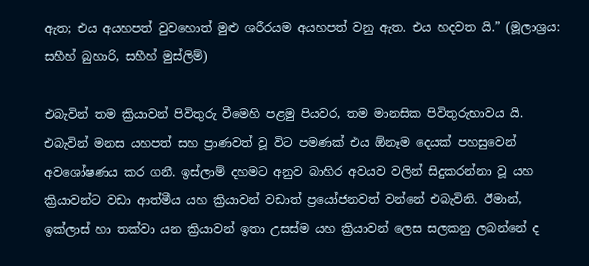ඇත; එය අයහපත් වුවහොත් මුළු ශරීරයම අයහපත් වනු ඇත. එය හදවත යි.” (මූලාශ්‍රය: සහීහ් බුහාරි, සහීහ් මුස්ලිම්)

එබැවින් තම ක්‍රියාවන් පිවිතුරු වීමෙහි පළමු පියවර, තම මානසික පිවිතුරුභාවය යි. එබැවින් මනස යහපත් සහ ප්‍රාණවත් වූ විට පමණක් එය ඕනෑම දෙයක් පහසුවෙන් අවශෝෂණය කර ගනී. ඉස්ලාම් දහමට අනුව බාහිර අවයව වලින් සිදුකරන්නා වූ යහ ක්‍රියාවන්ට වඩා ආත්මීය යහ ක්‍රියාවන් වඩාත් ප්‍රයෝජනවත් වන්නේ එබැවිනි. ඊමාන්, ඉක්ලාස් හා තක්වා යන ක්‍රියාවන් ඉතා උසස්ම යහ ක්‍රියාවන් ලෙස සලකනු ලබන්නේ ද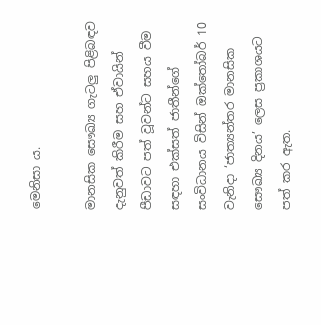මෙනිසා ය.

මානසික සෞඛ්‍ය ගැටලු පිළිබඳව දැනුවත් කිරීම සහ ඒවායින් පීඩාවට පත් වූවන්ට සහය වීම සඳහා එක්සත් ජාතීන්ගේ සංවිධානය විසින් ඔක්තෝබර් 10 වැනිදා ‘ජාත්‍යන්තර මානසික සෞඛ්‍ය දිනය’ ලෙස ප්‍රකාශයට පත් කර ඇත.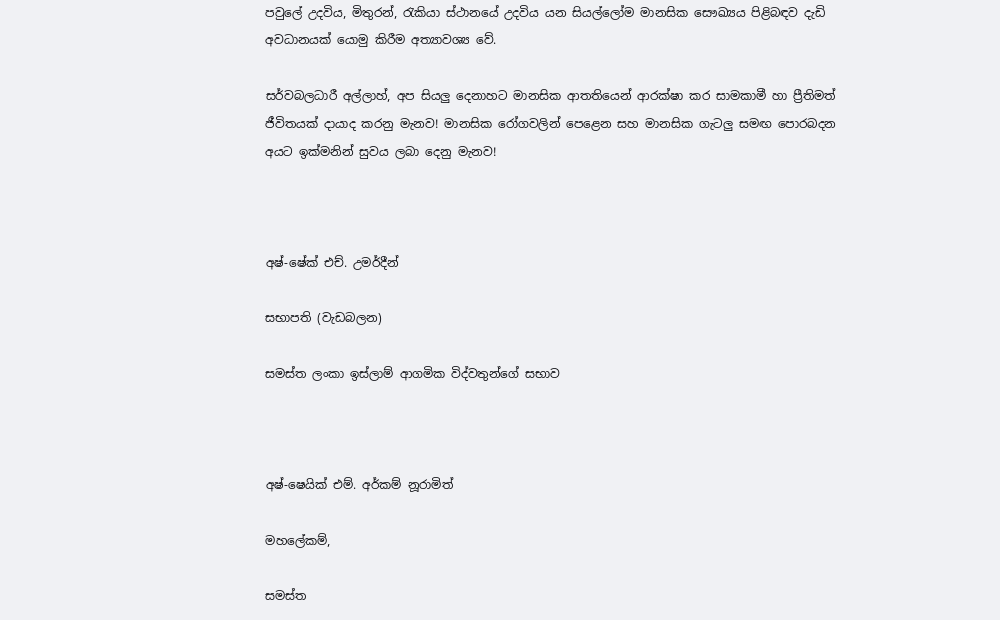පවුලේ උදවිය, මිතුරන්, රැකියා ස්ථානයේ උදවිය යන සියල්ලෝම මානසික සෞඛ්‍යය පිළිබඳව දැඩි අවධානයක් යොමු කිරීම අත්‍යාවශ්‍ය වේ.

සර්වබලධාරී අල්ලාහ්, අප සියලු දෙනාහට මානසික ආතතියෙන් ආරක්ෂා කර සාමකාමී හා ප්‍රීතිමත් ජීවිතයක් දායාද කරනු මැනව! මානසික රෝගවලින් පෙළෙන සහ මානසික ගැටලු සමඟ පොරබදන අයට ඉක්මනින් සුවය ලබා දෙනු මැනව!



අෂ්-ෂේක් එච්. උමර්දීන්

සභාපති (වැඩබලන)

සමස්ත ලංකා ඉස්ලාම් ආගමික විද්වතුන්ගේ සභාව



අෂ්-ෂෙයික් එම්. අර්කම් නූරාමිත්

මහලේකම්,

සමස්ත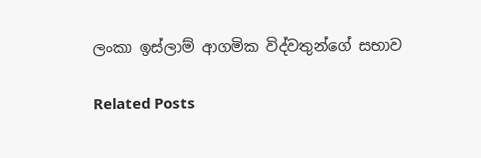ලංකා ඉස්ලාම් ආගමික විද්වතුන්ගේ සභාව

Related Posts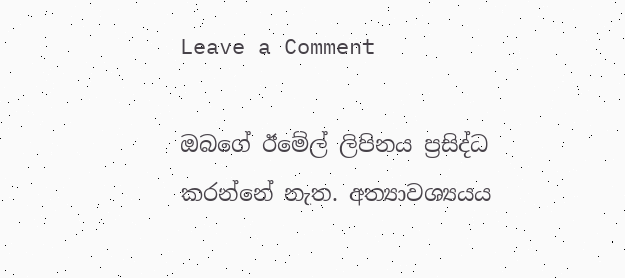Leave a Comment

ඔබගේ ඊමේල් ලිපිනය ප්‍රසිද්ධ කරන්නේ නැත. අත්‍යාවශ්‍යයය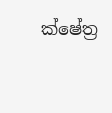ක්ෂේත්‍ර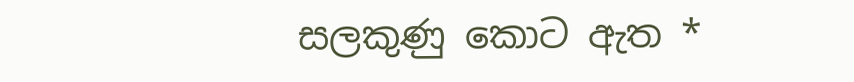සලකුණු කොට ඇත *